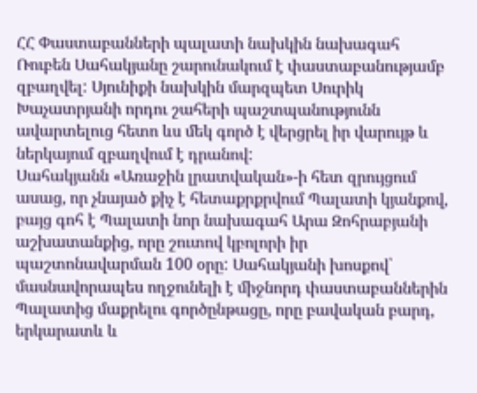ՀՀ Փաստաբանների պալատի նախկին նախագահ Ռուբեն Սահակյանը շարունակում է փաստաբանությամբ զբաղվել: Սյունիքի նախկին մարզպետ Սուրիկ Խաչատրյանի որդու շահերի պաշտպանությունն ավարտելուց հետո ևս մեկ գործ է վերցրել իր վարույթ և ներկայում զբաղվում է դրանով:
Սահակյանն «Առաջին լրատվական»-ի հետ զրույցում ասաց, որ չնայած քիչ է հետաքրքրվում Պալատի կյանքով, բայց գոհ է Պալատի նոր նախագահ Արա Զոհրաբյանի աշխատանքից, որը շուտով կբոլորի իր պաշտոնավարման 100 օրը: Սահակյանի խոսքով՝ մասնավորապես ողջունելի է միջնորդ փաստաբաններին Պալատից մաքրելու գործընթացը, որը բավական բարդ, երկարատև և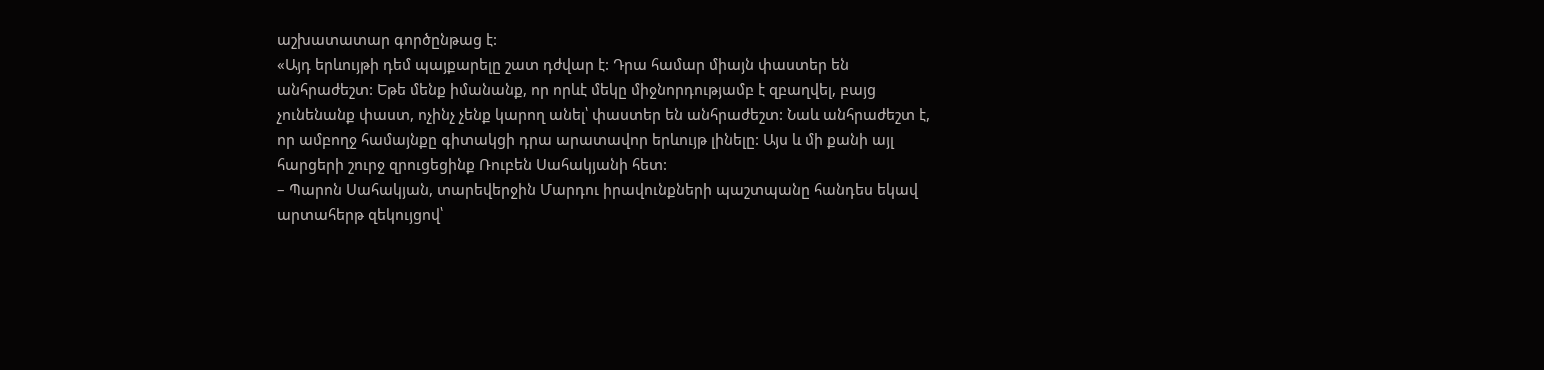աշխատատար գործընթաց է:
«Այդ երևույթի դեմ պայքարելը շատ դժվար է: Դրա համար միայն փաստեր են անհրաժեշտ: Եթե մենք իմանանք, որ որևէ մեկը միջնորդությամբ է զբաղվել, բայց չունենանք փաստ, ոչինչ չենք կարող անել՝ փաստեր են անհրաժեշտ: Նաև անհրաժեշտ է, որ ամբողջ համայնքը գիտակցի դրա արատավոր երևույթ լինելը: Այս և մի քանի այլ հարցերի շուրջ զրուցեցինք Ռուբեն Սահակյանի հետ:
– Պարոն Սահակյան, տարեվերջին Մարդու իրավունքների պաշտպանը հանդես եկավ արտահերթ զեկույցով՝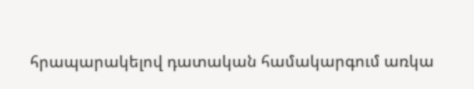հրապարակելով դատական համակարգում առկա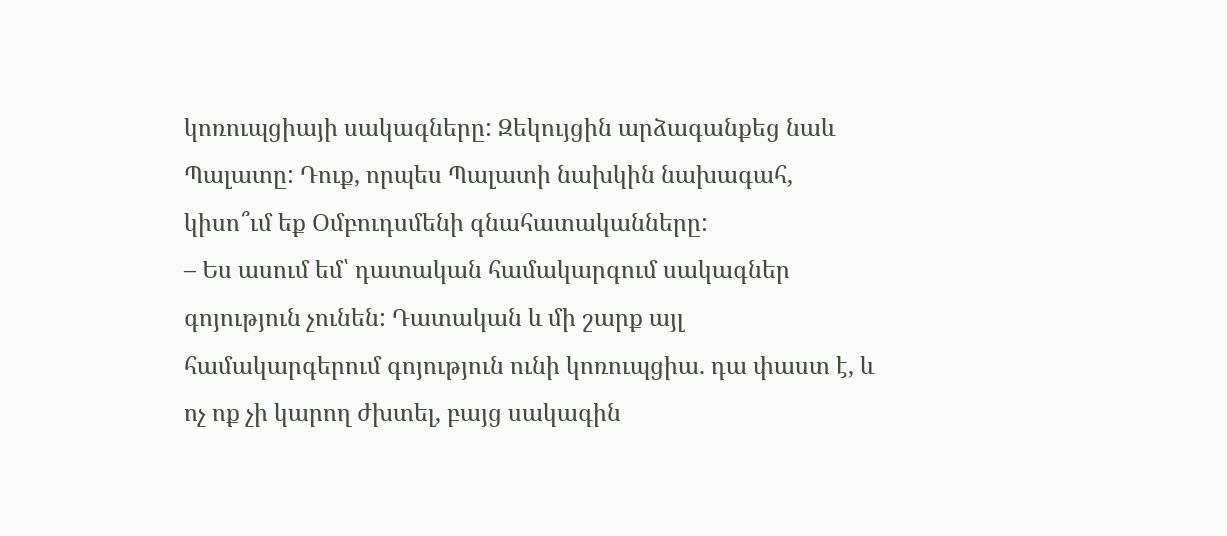կոռուպցիայի սակագները: Զեկույցին արձագանքեց նաև Պալատը: Դուք, որպես Պալատի նախկին նախագահ, կիսո՞ւմ եք Օմբուդսմենի գնահատականները:
– Ես ասում եմ՝ դատական համակարգում սակագներ գոյություն չունեն: Դատական և մի շարք այլ համակարգերում գոյություն ունի կոռուպցիա. դա փաստ է, և ոչ ոք չի կարող ժխտել, բայց սակագին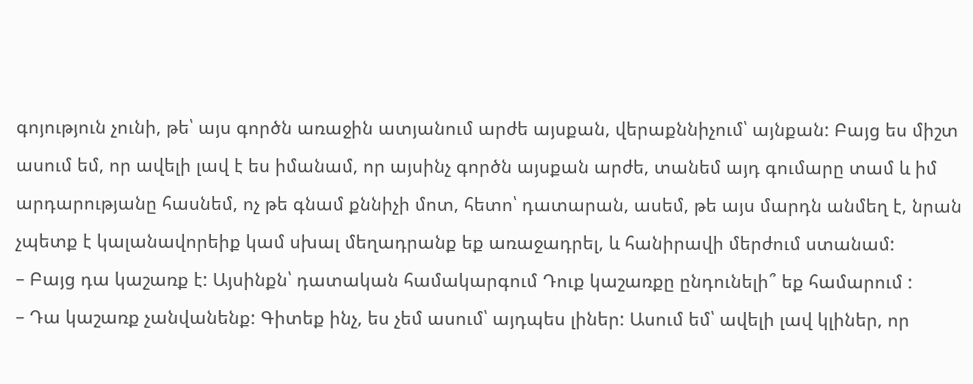գոյություն չունի, թե՝ այս գործն առաջին ատյանում արժե այսքան, վերաքննիչում՝ այնքան: Բայց ես միշտ ասում եմ, որ ավելի լավ է ես իմանամ, որ այսինչ գործն այսքան արժե, տանեմ այդ գումարը տամ և իմ արդարությանը հասնեմ, ոչ թե գնամ քննիչի մոտ, հետո՝ դատարան, ասեմ, թե այս մարդն անմեղ է, նրան չպետք է կալանավորեիք կամ սխալ մեղադրանք եք առաջադրել, և հանիրավի մերժում ստանամ:
– Բայց դա կաշառք է: Այսինքն՝ դատական համակարգում Դուք կաշառքը ընդունելի՞ եք համարում :
– Դա կաշառք չանվանենք: Գիտեք ինչ, ես չեմ ասում՝ այդպես լիներ: Ասում եմ՝ ավելի լավ կլիներ, որ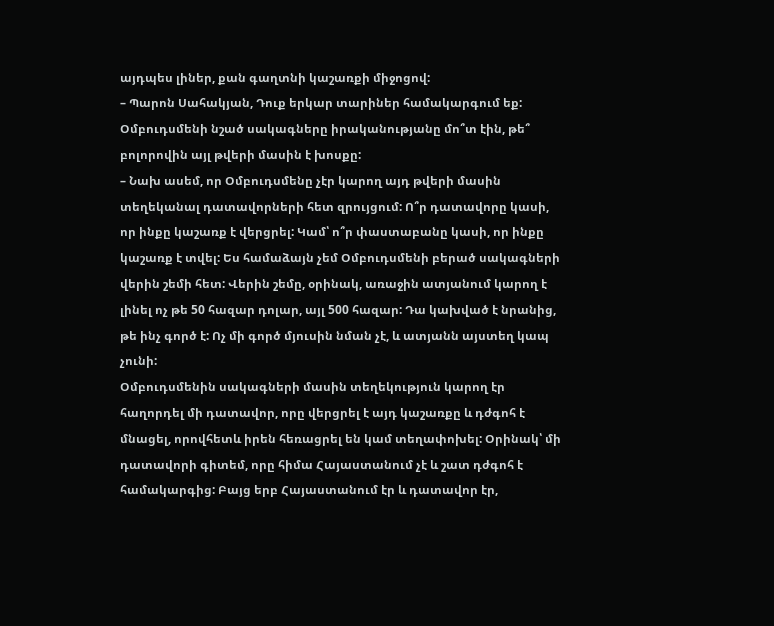այդպես լիներ, քան գաղտնի կաշառքի միջոցով:
– Պարոն Սահակյան, Դուք երկար տարիներ համակարգում եք: Օմբուդսմենի նշած սակագները իրականությանը մո՞տ էին, թե՞ բոլորովին այլ թվերի մասին է խոսքը:
– Նախ ասեմ, որ Օմբուդսմենը չէր կարող այդ թվերի մասին տեղեկանալ դատավորների հետ զրույցում: Ո՞ր դատավորը կասի, որ ինքը կաշառք է վերցրել: Կամ՝ ո՞ր փաստաբանը կասի, որ ինքը կաշառք է տվել: Ես համաձայն չեմ Օմբուդսմենի բերած սակագների վերին շեմի հետ: Վերին շեմը, օրինակ, առաջին ատյանում կարող է լինել ոչ թե 50 հազար դոլար, այլ 500 հազար: Դա կախված է նրանից, թե ինչ գործ է: Ոչ մի գործ մյուսին նման չէ, և ատյանն այստեղ կապ չունի:
Օմբուդսմենին սակագների մասին տեղեկություն կարող էր հաղորդել մի դատավոր, որը վերցրել է այդ կաշառքը և դժգոհ է մնացել, որովհետև իրեն հեռացրել են կամ տեղափոխել: Օրինակ՝ մի դատավորի գիտեմ, որը հիմա Հայաստանում չէ և շատ դժգոհ է համակարգից: Բայց երբ Հայաստանում էր և դատավոր էր,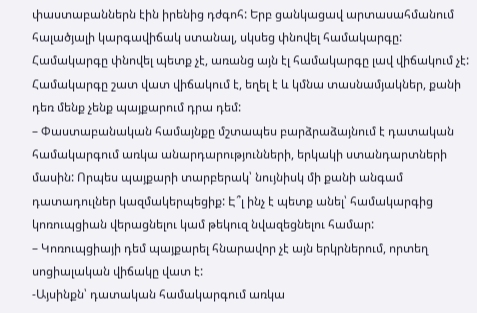փաստաբաններն էին իրենից դժգոհ: Երբ ցանկացավ արտասահմանում հալածյալի կարգավիճակ ստանալ, սկսեց փնովել համակարգը: Համակարգը փնովել պետք չէ, առանց այն էլ համակարգը լավ վիճակում չէ: Համակարգը շատ վատ վիճակում է, եղել է և կմնա տասնամյակներ, քանի դեռ մենք չենք պայքարում դրա դեմ:
– Փաստաբանական համայնքը մշտապես բարձրաձայնում է դատական համակարգում առկա անարդարությունների, երկակի ստանդարտների մասին: Որպես պայքարի տարբերակ՝ նույնիսկ մի քանի անգամ դատադուլներ կազմակերպեցիք: Է՞լ ինչ է պետք անել՝ համակարգից կոռուպցիան վերացնելու կամ թեկուզ նվազեցնելու համար:
– Կոռուպցիայի դեմ պայքարել հնարավոր չէ այն երկրներում, որտեղ սոցիալական վիճակը վատ է:
-Այսինքն՝ դատական համակարգում առկա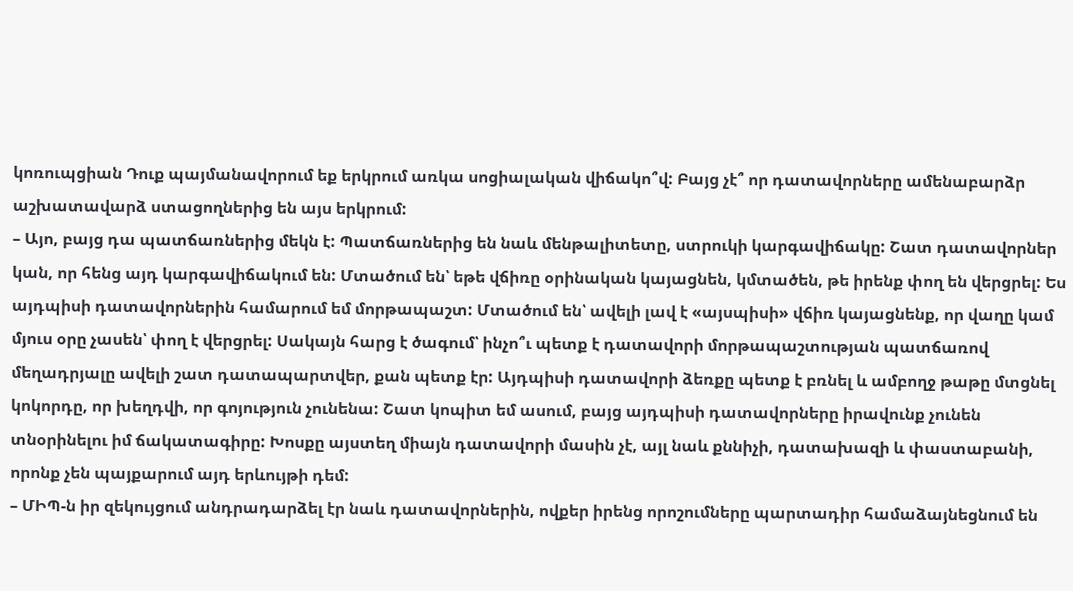կոռուպցիան Դուք պայմանավորում եք երկրում առկա սոցիալական վիճակո՞վ: Բայց չէ՞ որ դատավորները ամենաբարձր աշխատավարձ ստացողներից են այս երկրում:
– Այո, բայց դա պատճառներից մեկն է: Պատճառներից են նաև մենթալիտետը, ստրուկի կարգավիճակը: Շատ դատավորներ կան, որ հենց այդ կարգավիճակում են: Մտածում են՝ եթե վճիռը օրինական կայացնեն, կմտածեն, թե իրենք փող են վերցրել: Ես այդպիսի դատավորներին համարում եմ մորթապաշտ: Մտածում են՝ ավելի լավ է «այսպիսի» վճիռ կայացնենք, որ վաղը կամ մյուս օրը չասեն՝ փող է վերցրել: Սակայն հարց է ծագում՝ ինչո՞ւ պետք է դատավորի մորթապաշտության պատճառով մեղադրյալը ավելի շատ դատապարտվեր, քան պետք էր: Այդպիսի դատավորի ձեռքը պետք է բռնել և ամբողջ թաթը մտցնել կոկորդը, որ խեղդվի, որ գոյություն չունենա: Շատ կոպիտ եմ ասում, բայց այդպիսի դատավորները իրավունք չունեն տնօրինելու իմ ճակատագիրը: Խոսքը այստեղ միայն դատավորի մասին չէ, այլ նաև քննիչի, դատախազի և փաստաբանի, որոնք չեն պայքարում այդ երևույթի դեմ:
– ՄԻՊ-ն իր զեկույցում անդրադարձել էր նաև դատավորներին, ովքեր իրենց որոշումները պարտադիր համաձայնեցնում են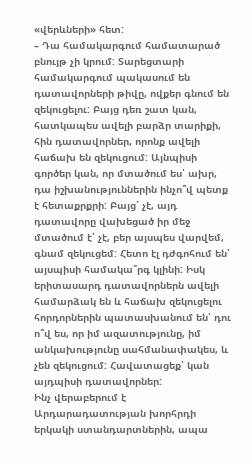«վերևների» հետ:
– Դա համակարգում համատարած բնույթ չի կրում: Տարեցտարի համակարգում պակասում են դատավորների թիվը, ովքեր գնում են զեկուցելու: Բայց դեռ շատ կան, հատկապես ավելի բարձր տարիքի, հին դատավորներ, որոնք ավելի հաճախ են զեկուցում: Այնպիսի գործեր կան, որ մտածում ես՝ ախր, դա իշխանություններին ինչո՞վ պետք է հետաքրքրի: Բայց՝ չէ, այդ դատավորը վախեցած իր մեջ մտածում է՝ չէ, բեր այսպես վարվեմ, գնամ զեկուցեմ: Հետո էլ դժգոհում են՝ այսպիսի համակա՞րգ կլինի: Իսկ երիտասարդ դատավորներն ավելի համարձակ են և հաճախ զեկուցելու հորդորներին պատասխանում են՝ դու ո՞վ ես, որ իմ ազատությունը, իմ անկախությունը սահմանափակես, և չեն զեկուցում: Հավատացեք՝ կան այդպիսի դատավորներ:
Ինչ վերաբերում է Արդարադատության խորհրդի երկակի ստանդարտներին, ապա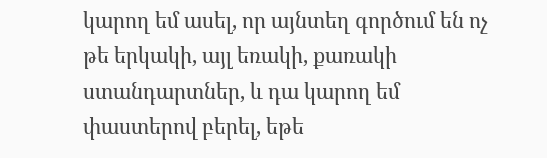կարող եմ ասել, որ այնտեղ գործում են ոչ թե երկակի, այլ եռակի, քառակի ստանդարտներ, և դա կարող եմ փաստերով բերել, եթե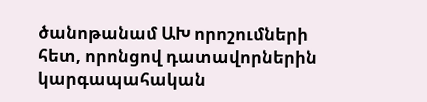ծանոթանամ ԱԽ որոշումների հետ, որոնցով դատավորներին կարգապահական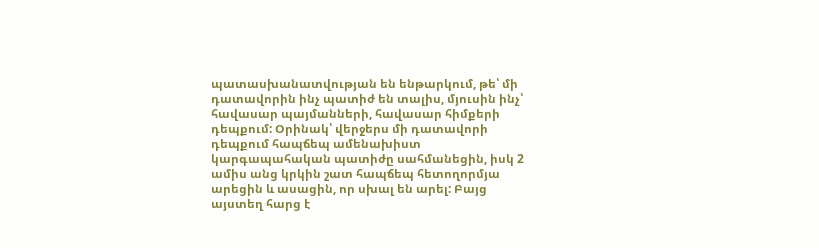պատասխանատվության են ենթարկում, թե՝ մի դատավորին ինչ պատիժ են տալիս, մյուսին ինչ՝ հավասար պայմանների, հավասար հիմքերի դեպքում: Օրինակ՝ վերջերս մի դատավորի դեպքում հապճեպ ամենախիստ կարգապահական պատիժը սահմանեցին, իսկ 2 ամիս անց կրկին շատ հապճեպ հետողորմյա արեցին և ասացին, որ սխալ են արել: Բայց այստեղ հարց է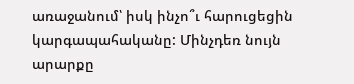առաջանում՝ իսկ ինչո՞ւ հարուցեցին կարգապահականը: Մինչդեռ նույն արարքը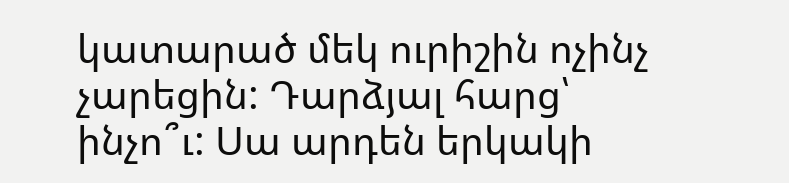կատարած մեկ ուրիշին ոչինչ չարեցին: Դարձյալ հարց՝ ինչո՞ւ: Սա արդեն երկակի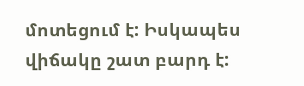մոտեցում է: Իսկապես վիճակը շատ բարդ է: